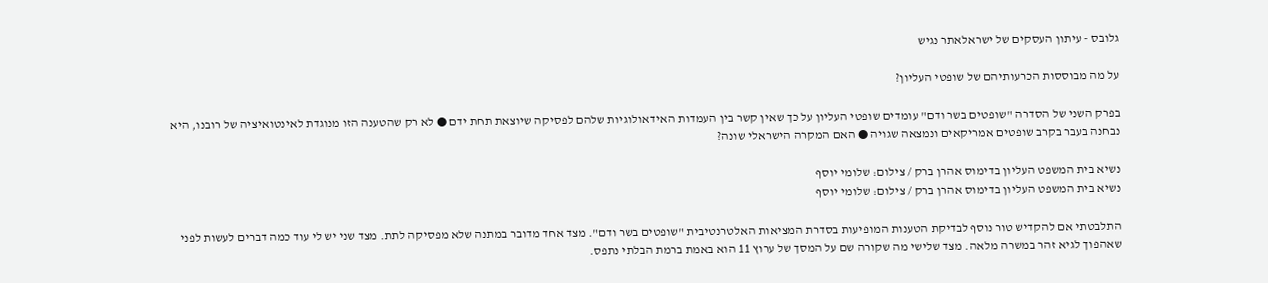גלובס - עיתון העסקים של ישראלאתר נגיש

על מה מבוססות הכרעותיהם של שופטי העליון?

בפרק השני של הסדרה "שופטים בשר ודם" עומדים שופטי העליון על כך שאין קשר בין העמדות האידאולוגיות שלהם לפסיקה שיוצאת תחת ידם ● לא רק שהטענה הזו מנוגדת לאינטואיציה של רובנו, היא נבחנה בעבר בקרב שופטים אמריקאים ונמצאה שגויה ● האם המקרה הישראלי שונה?

נשיא בית המשפט העליון בדימוס אהרן ברק / צילום: שלומי יוסף
נשיא בית המשפט העליון בדימוס אהרן ברק / צילום: שלומי יוסף

התלבטתי אם להקדיש טור נוסף לבדיקת הטענות המופיעות בסדרת המציאות האלטרנטיבית "שופטים בשר ודם". מצד אחד מדובר במתנה שלא מפסיקה לתת. מצד שני יש לי עוד כמה דברים לעשות לפני שאהפוך לגיא זהר במשרה מלאה. מצד שלישי מה שקורה שם על המסך של ערוץ 11 הוא באמת ברמת הבלתי נתפס.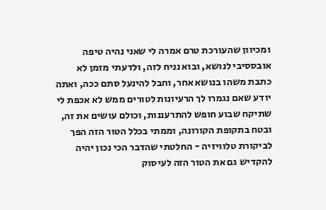ומכיוון שהעורכת טרם אמרה לי שאני נהיה טיפה אובססיבי לנושא, ובוא נניח לזה, ולדעתי מזמן לא כתבת משהו בנושא אחר, וחבל להינעל סתם ככה, ואתה יודע שאם נגמרו לך הרעיונות לטורים ממש לא אכפת לי שתיקח שבוע חופש להתרעננות, וכולם עושים את זה, ובטח בתקופת הקורונה, וממתי בכלל הטור הזה הפך לביקורת טלוויזיה - החלטתי שהדבר הכי נכון יהיה להקדיש גם את הטור הזה לעיסוק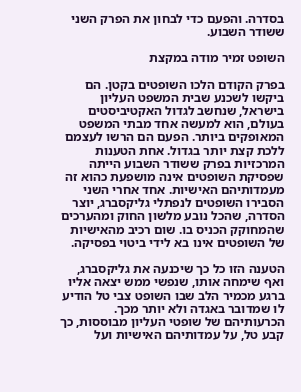בסדרה. והפעם כדי לבחון את הפרק השני ששודר השבוע.

השופט זמיר מודה במקצת

בפרק הקודם הלכו השופטים בקטן. הם ביקשו לשכנע שבית המשפט העליון בישראל, שנחשב לגדול האקטיביסטים בעולם, הוא למעשה אחד מבתי המשפט המאופקים ביותר. הפעם הם הרשו לעצמם ללכת קצת יותר בגדול. אחת הטענות המרכזיות בפרק ששודר השבוע הייתה שפסיקת השופטים אינה מושפעת כהוא זה מעמדותיהם האישיות. אחד אחרי השני הסבירו השופטים לנפתלי גליקסברג, יוצר הסדרה, שהכל נובע מלשון החוק ומהערכים שהמחוקק הכניס בו. שום רכיב מהאישיות של השופטים אינו בא לידי ביטוי בפסיקה.

הטענה הזו כל כך שיכנעה את גליקסברג, ואף שימחה אותו, שנפשי ממש יצאה אליו ברגע מכמיר הלב שבו השופט צבי טל הודיע לו שמדובר באגדה ולא יותר מכך. הכרעותיהם של שופטי העליון מבוססות, כך קבע טל, על עמדותיהם האישיות ועל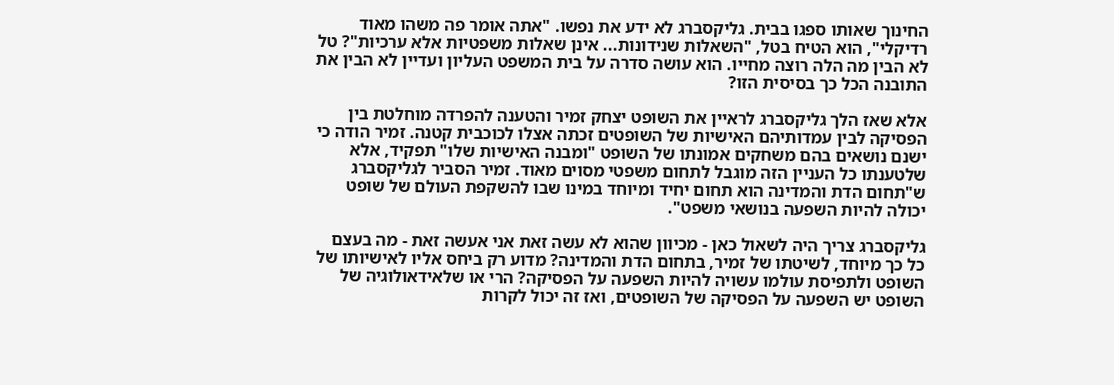החינוך שאותו ספגו בבית. גליקסברג לא ידע את נפשו. "אתה אומר פה משהו מאוד רדיקלי", הוא הטיח בטל, "השאלות שנידונות... אינן שאלות משפטיות אלא ערכיות"? טל לא הבין מה הלה רוצה מחייו. הוא עושה סדרה על בית המשפט העליון ועדיין לא הבין את התובנה הכל כך בסיסית הזו?

אלא שאז הלך גליקסברג לראיין את השופט יצחק זמיר והטענה להפרדה מוחלטת בין הפסיקה לבין עמדותיהם האישיות של השופטים זכתה אצלו לכוכבית קטנה. זמיר הודה כי ישנם נושאים בהם משחקים אמונתו של השופט "ומבנה האישיות שלו" תפקיד, אלא שלטענתו כל העניין הזה מוגבל לתחום משפטי מסוים מאוד. זמיר הסביר לגליקסברג ש"תחום הדת והמדינה הוא תחום יחיד ומיוחד במינו שבו להשקפת העולם של שופט יכולה להיות השפעה בנושאי משפט".

גליקסברג צריך היה לשאול כאן - מכיוון שהוא לא עשה זאת אני אעשה זאת - מה בעצם כל כך מיוחד, לשיטתו של זמיר, בתחום הדת והמדינה? מדוע רק ביחס אליו לאישיותו של השופט ולתפיסת עולמו עשויה להיות השפעה על הפסיקה? הרי או שלאידאולוגיה של השופט יש השפעה על הפסיקה של השופטים, ואז זה יכול לקרות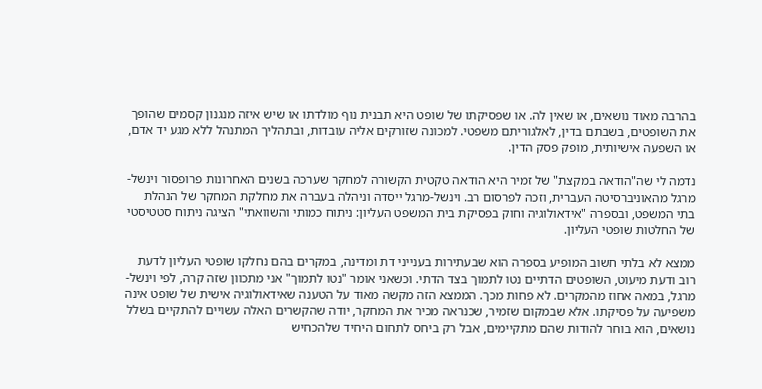בהרבה מאוד נושאים, או שאין לה. או שפסיקתו של שופט היא תבנית נוף מולדתו או שיש איזה מנגנון קסמים שהופך את השופטים, בשבתם בדין, לאלגוריתם משפטי. למכונה שזורקים אליה עובדות, ובתהליך המתנהל ללא מגע יד אדם, או השפעה אישיותית, מופק פסק הדין.

נדמה לי שה"הודאה במקצת" של זמיר היא הודאה טקטית הקשורה למחקר שערכה בשנים האחרונות פרופסור וינשל-מרגל מהאוניברסיטה העברית, וזכה לפרסום רב. וינשל-מרגל ייסדה וניהלה בעברה את מחלקת המחקר של הנהלת בתי המשפט, ובספרה "אידאולוגיה וחוק בפסיקת בית המשפט העליון: ניתוח כמותי והשוואתי" הציגה ניתוח סטטיסטי של החלטות שופטי העליון.

ממצא לא בלתי חשוב המופיע בספרה הוא שבעתירות בענייני דת ומדינה, במקרים בהם נחלקו שופטי העליון לדעת רוב ודעת מיעוט, השופטים הדתיים נטו לתמוך בצד הדתי. וכשאני אומר "נטו לתמוך" אני מתכוון שזה קרה, לפי וינשל-מרגל, במאה אחוז מהמקרים. לא פחות מכך. הממצא הזה מקשה מאוד על הטענה שאידאולוגיה אישית של שופט אינה משפיעה על פסיקתו. אלא שבמקום שזמיר, שכנראה מכיר את המחקר, יודה שהקשרים האלה עשויים להתקיים בשלל נושאים, הוא בוחר להודות שהם מתקיימים, אבל רק ביחס לתחום היחיד שלהכחיש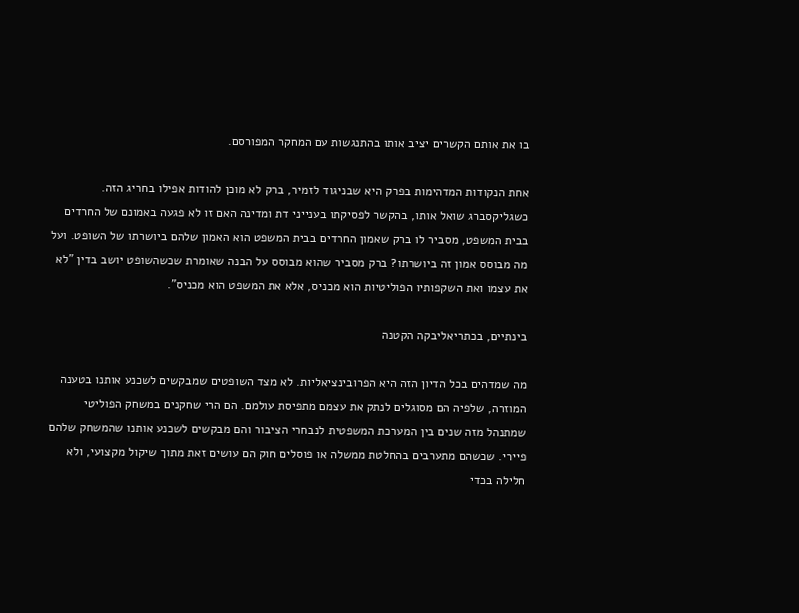בו את אותם הקשרים יציב אותו בהתנגשות עם המחקר המפורסם.

אחת הנקודות המדהימות בפרק היא שבניגוד לזמיר, ברק לא מוכן להודות אפילו בחריג הזה. כשגליקסברג שואל אותו, בהקשר לפסיקתו בענייני דת ומדינה האם זו לא פגעה באמונם של החרדים בבית המשפט, מסביר לו ברק שאמון החרדים בבית המשפט הוא האמון שלהם ביושרתו של השופט. ועל מה מבוסס אמון זה ביושרתו? ברק מסביר שהוא מבוסס על הבנה שאומרת שכשהשופט יושב בדין "לא את עצמו ואת השקפותיו הפוליטיות הוא מכניס, אלא את המשפט הוא מכניס".

בינתיים, בכתריאליבקה הקטנה

מה שמדהים בכל הדיון הזה היא הפרובינציאליות. לא מצד השופטים שמבקשים לשכנע אותנו בטענה המוזרה, שלפיה הם מסוגלים לנתק את עצמם מתפיסת עולמם. הם הרי שחקנים במשחק הפוליטי שמתנהל מזה שנים בין המערכת המשפטית לנבחרי הציבור והם מבקשים לשכנע אותנו שהמשחק שלהם פיירי. שכשהם מתערבים בהחלטת ממשלה או פוסלים חוק הם עושים זאת מתוך שיקול מקצועי, ולא חלילה בכדי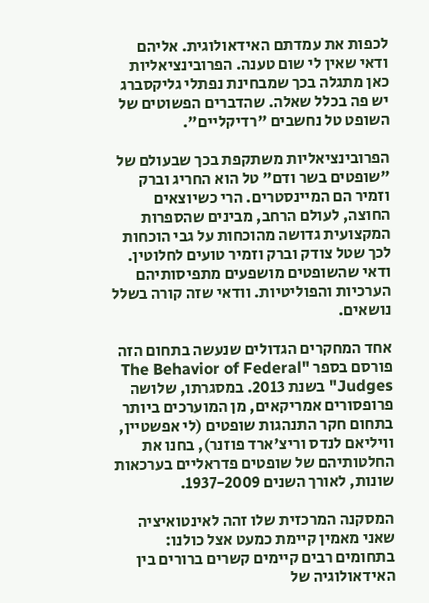לכפות את עמדתם האידאולוגית. אליהם ודאי שאין לי שום טענה. הפרובינציאליות כאן מתגלה בכך שמבחינת נפתלי גליקסברג יש פה בכלל שאלה. שהדברים הפשוטים של השופט טל נחשבים "רדיקליים".

הפרובינציאליות משתקפת בכך שבעולם של "שופטים בשר ודם" טל הוא החריג וברק וזמיר הם המיינסטרים. הרי כשיוצאים החוצה, לעולם הרחב, מבינים שהספרות המקצועית גדושה מהוכחות על גבי הוכחות לכך שטל צודק וברק וזמיר טועים לחלוטין. ודאי שהשופטים מושפעים מתפיסותיהם הערכיות והפוליטיות. וודאי שזה קורה בשלל נושאים.

אחד המחקרים הגדולים שנעשה בתחום הזה פורסם בספר "The Behavior of Federal Judges" בשנת 2013. במסגרתו, שלושה פרופסורים אמריקאים, מן המוערכים ביותר בתחום חקר התנהגות שופטים (לי אפשטיין, וויליאם לנדס וריצ'ארד פוזנר), בחנו את החלטותיהם של שופטים פדראליים בערכאות שונות, לאורך השנים 1937-2009.

המסקנה המרכזית שלו זהה לאינטואיציה שאני מאמין קיימת כמעט אצל כולנו: בתחומים רבים קיימים קשרים ברורים בין האידאולוגיה של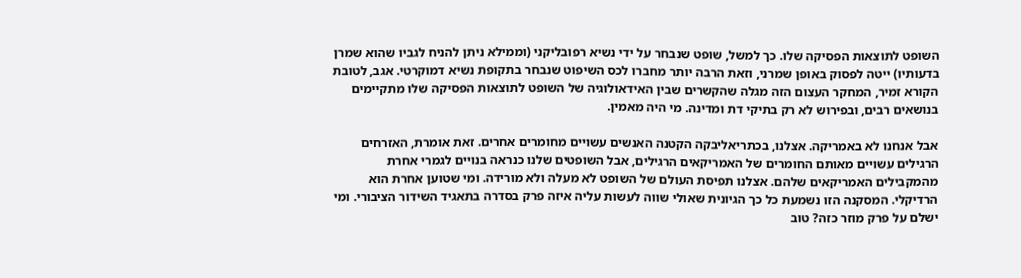השופט לתוצאות הפסיקה שלו. כך למשל, שופט שנבחר על ידי נשיא רפובליקני (וממילא ניתן להניח לגביו שהוא שמרן בדעותיו) ייטה לפסוק באופן שמרני, וזאת הרבה יותר מחברו לכס השיפוט שנבחר בתקופת נשיא דמוקרטי. אגב, לטובת הקורא זמיר, המחקר העצום הזה מגלה שהקשרים שבין האידאולוגיה של השופט לתוצאות הפסיקה שלו מתקיימים בנושאים רבים, ובפירוש לא רק בתיקי דת ומדינה. מי היה מאמין.

אבל אנחנו לא באמריקה. אצלנו, בכתריאליבקה הקטנה האנשים עשויים מחומרים אחרים. זאת אומרת, האזרחים הרגילים עשויים מאותם החומרים של האמריקאים הרגילים, אבל השופטים שלנו כנראה בנויים לגמרי אחרת מהמקבילים האמריקאים שלהם. אצלנו תפיסת העולם של השופט לא מעלה ולא מורידה. ומי שטוען אחרת הוא הרדיקלי. המסקנה הזו נשמעת כל כך הגיונית שאולי שווה לעשות עליה איזה פרק בסדרה בתאגיד השידור הציבורי. ומי ישלם על פרק מוזר כזה? טוב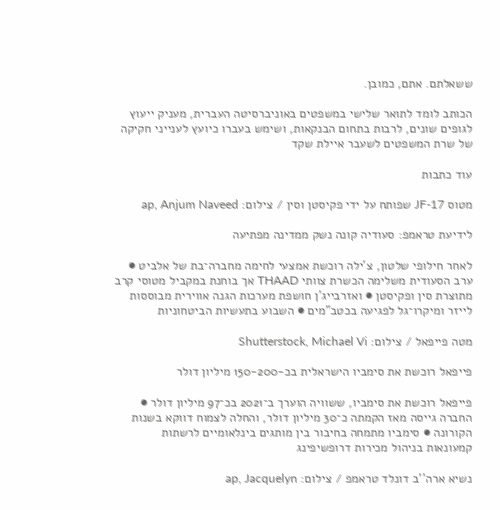ששאלתם. אתם, כמובן.

הכותב לומד לתואר שלישי במשפטים באוניברסיטה העברית, מעניק ייעוץ לגופים שונים, לרבות בתחום הבנקאות, ושימש בעברו כיועץ לענייני חקיקה של שרת המשפטים לשעבר איילת שקד

עוד כתבות

מטוס JF-17 שפותח על ידי פקיסטן וסין / צילום: ap, Anjum Naveed

לידיעת טראמפ: סעודיה קונה נשק ממדינה מפתיעה

לאחר חילופי שלטון, צ'ילה רוכשת אמצעי לחימה מחברה־בת של אלביט ● ערב הסעודית משלימה הכשרת צוותי THAAD אך בוחנת במקביל מטוסי קרב מתוצרת סין ופקיסטן ● ואזרבייג'ן חושפת מערכות הגנה אווירית מבוססות לייזר ומיקרו־גל לפגיעה בכטב"מים ● השבוע בתעשיות הביטחוניות

מטה פייפאל / צילום: Shutterstock, Michael Vi

פייפאל רוכשת את סימביו הישראלית בכ-150-200 מיליון דולר

פייפאל רוכשת את סימביו, ששוויה הוערך ב־2021 בכ־97 מיליון דולר ● החברה גייסה מאז הקמתה כ־30 מיליון דולר, והחלה לצמוח דווקא בשנות הקורונה ● סימביו מתמחה בחיבור בין מותגים בינלאומיים לרשתות קמעונאות בניהול מכירות דרופשיפינג

נשיא ארה''ב דונלד טראמפ / צילום: ap, Jacquelyn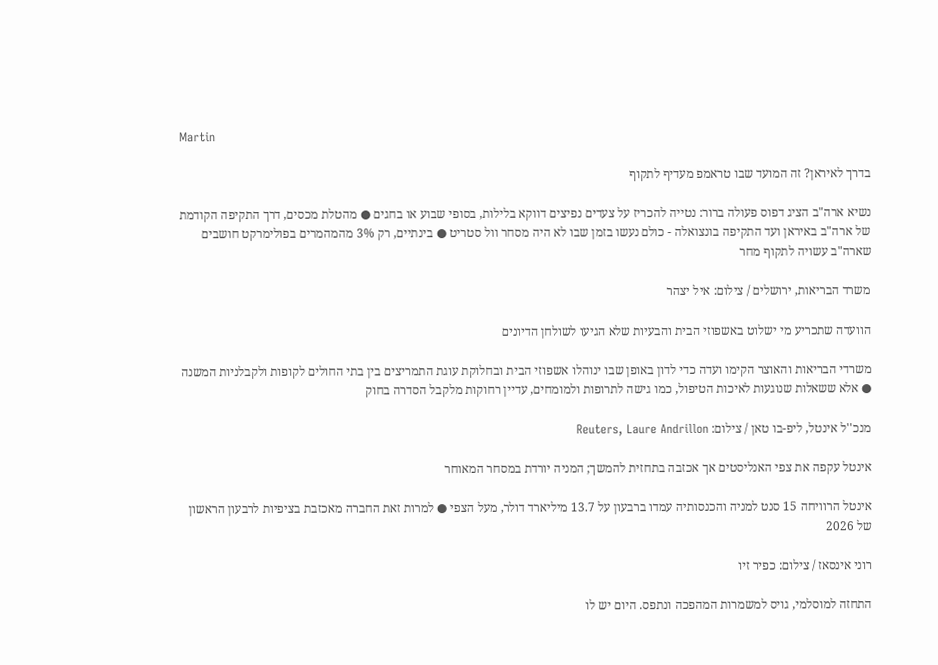Martin

בדרך לאיראן? זה המועד שבו טראמפ מעדיף לתקוף

נשיא ארה"ב הציג דפוס פעולה ברור: נטייה להכריז על צעדים נפיצים דווקא בלילות, בסופי שבוע או בחגים ● מהטלת מכסים, דרך התקיפה הקודמת של ארה"ב באיראן ועד התקיפה בונצואלה - כולם נעשו בזמן שבו לא היה מסחר וול סטריט ● בינתיים, רק 3% מהמהמרים בפולימרקט חושבים שארה"ב עשויה לתקוף מחר

משרד הבריאות, ירושלים / צילום: איל יצהר

הוועדה שתכריע מי ישלוט באשפוזי הבית והבעיות שלא הגיעו לשולחן הדיונים

משרדי הבריאות והאוצר הקימו ועדה כדי לדון באופן שבו ינוהלו אשפוזי הבית ובחלוקת עוגת התמריצים בין בתי החולים לקופות ולקבלניות המשנה ● אלא ששאלות שנוגעות לאיכות הטיפול, כמו גישה לתרופות ולמומחים, עדיין רחוקות מלקבל הסדרה בחוק

מנכ''ל אינטל, ליפ-בו טאן / צילום: Reuters, Laure Andrillon

אינטל עקפה את צפי האנליסטים אך אכזבה בתחזית להמשך; המניה יורדת במסחר המאוחר

אינטל הרוויחה 15 סנט למניה והכנסותיה עמדו ברבעון על 13.7 מיליארד דולר, מעל הצפי ● למרות זאת החברה מאכזבת בציפיות לרבעון הראשון של 2026

רוני אינסאז / צילום: כפיר זיו

התחזה למוסלמי, גויס למשמרות המהפכה ונתפס. היום יש לו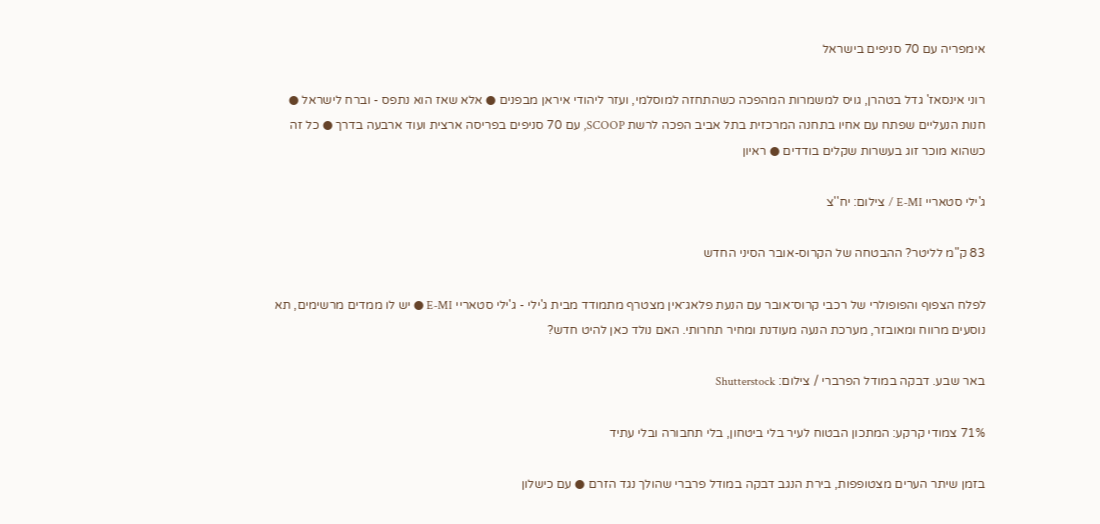אימפריה עם 70 סניפים בישראל

רוני אינסאז' גדל בטהרן, גויס למשמרות המהפכה כשהתחזה למוסלמי, ועזר ליהודי איראן מבפנים ● אלא שאז הוא נתפס - וברח לישראל ● חנות הנעליים שפתח עם אחיו בתחנה המרכזית בתל אביב הפכה לרשת SCOOP, עם 70 סניפים בפריסה ארצית ועוד ארבעה בדרך ● כל זה כשהוא מוכר זוג בעשרות שקלים בודדים ● ראיון

ג'ילי סטאריי E-MI / צילום: יח''צ

83 ק"מ לליטר? ההבטחה של הקרוס-אובר הסיני החדש

לפלח הצפוף והפופולרי של רכבי קרוס־אובר עם הנעת פלאג־אין מצטרף מתמודד מבית ג'ילי - ג'ילי סטאריי E-MI ● יש לו ממדים מרשימים, תא נוסעים מרווח ומאובזר, מערכת הנעה מעודנת ומחיר תחרותי. האם נולד כאן להיט חדש?

באר שבע. דבקה במודל הפרברי / צילום: Shutterstock

71% צמודי קרקע: המתכון הבטוח לעיר בלי ביטחון, בלי תחבורה ובלי עתיד

בזמן שיתר הערים מצטופפות, בירת הנגב דבקה במודל פרברי שהולך נגד הזרם ● עם כישלון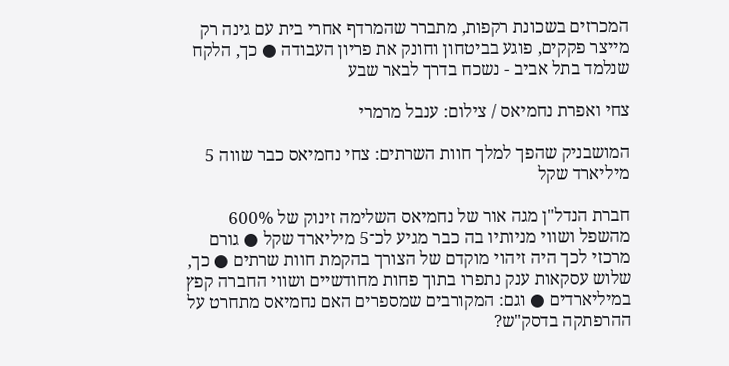המכרזים בשכונת רקפות, מתברר שהמרדף אחרי בית עם גינה רק מייצר פקקים, פוגע בביטחון וחונק את פריון העבודה ● כך, הלקח שנלמד בתל אביב - נשכח בדרך לבאר שבע

צחי ואפרת נחמיאס / צילום: ענבל מרמרי

המושבניק שהפך למלך חוות השרתים: צחי נחמיאס כבר שווה 5 מיליארד שקל

חברת הנדל"ן מגה אור של נחמיאס השלימה זינוק של 600% מהשפל ושווי מניותיו בה כבר מגיע לכ־5 מיליארד שקל ● גורם מרכזי לכך היה זיהוי מוקדם של הצורך בהקמת חוות שרתים ● כך, שלוש עסקאות ענק נתפרו בתוך פחות מחודשיים ושווי החברה קפץ במיליארדים ● וגם: המקורבים שמספרים האם נחמיאס מתחרט על ההרפתקה בדסק"ש?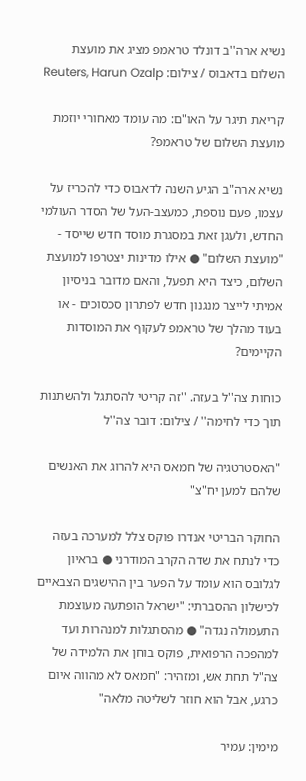נשיא ארה''ב דונלד טראמפ מציג את מועצת השלום בדאבוס / צילום: Reuters, Harun Ozalp

קריאת תיגר על האו"ם: מה עומד מאחורי יוזמת מועצת השלום של טראמפ?

נשיא ארה"ב הגיע השנה לדאבוס כדי להכריז על עצמו, פעם נוספת, כמעצב-העל של הסדר העולמי החדש, ולעגן זאת במסגרת מוסד חדש שייסד - "מועצת השלום" ● אילו מדינות יצטרפו למועצת השלום, כיצד היא תפעל, והאם מדובר בניסיון אמיתי לייצר מנגנון חדש לפתרון סכסוכים - או בעוד מהלך של טראמפ לעקוף את המוסדות הקיימים?

כוחות צה''ל בעזה. ''זה קריטי להסתגל ולהשתנות תוך כדי לחימה'' / צילום: דובר צה''ל

"האסטרטגיה של חמאס היא להרוג את האנשים שלהם למען יח"צ"

החוקר הבריטי אנדרו פוקס צלל למערכה בעזה כדי לנתח את שדה הקרב המודרני ● בראיון לגלובס הוא עומד על הפער בין ההישגים הצבאיים לכישלון ההסברתי: "ישראל הופתעה מעוצמת התעמולה נגדה" ● מהסתגלות למנהרות ועד למהפכה הרפואית, פוקס בוחן את הלמידה של צה"ל תחת אש, ומזהיר: "חמאס לא מהווה איום כרגע, אבל הוא חוזר לשליטה מלאה"

מימין: עמיר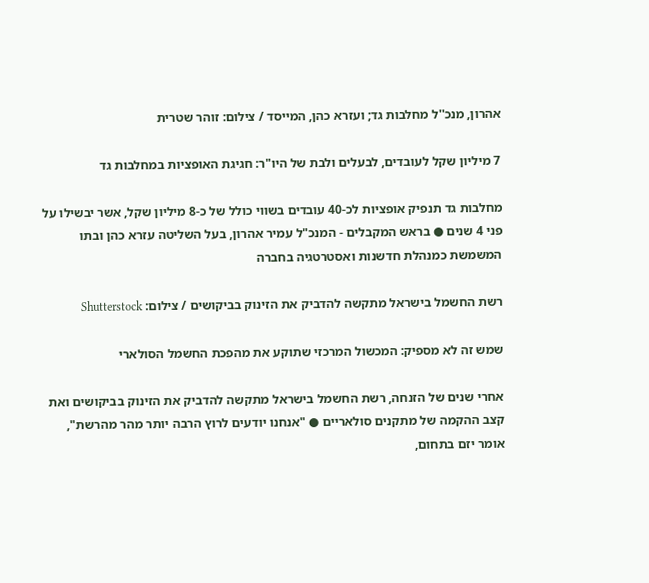אהרון, מנכ''ל מחלבות גד; ועזרא כהן, המייסד / צילום: זוהר שטרית

7 מיליון שקל לעובדים, לבעלים ולבת של היו"ר: חגיגת האופציות במחלבות גד

מחלבות גד תנפיק אופציות לכ-40 עובדים בשווי כולל של כ-8 מיליון שקל, אשר יבשילו על פני 4 שנים ● בראש המקבלים - המנכ"ל עמיר אהרון, בעל השליטה עזרא כהן ובתו המשמשת כמנהלת חדשנות ואסטרטגיה בחברה

רשת החשמל בישראל מתקשה להדביק את הזינוק בביקושים / צילום: Shutterstock

שמש זה לא מספיק: המכשול המרכזי שתוקע את מהפכת החשמל הסולארי

אחרי שנים של הזנחה, רשת החשמל בישראל מתקשה להדביק את הזינוק בביקושים ואת קצב ההקמה של מתקנים סולאריים ● "אנחנו יודעים לרוץ הרבה יותר מהר מהרשת", אומר יזם בתחום,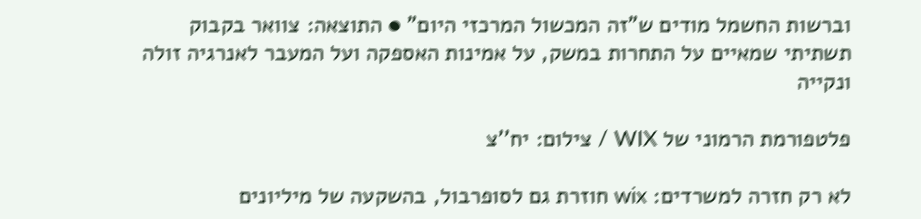וברשות החשמל מודים ש"זה המכשול המרכזי היום" ● התוצאה: צוואר בקבוק תשתיתי שמאיים על התחרות במשק, על אמינות האספקה ועל המעבר לאנרגיה זולה ונקייה

פלטפורמת הרמוני של WIX / צילום: יח''צ

לא רק חזרה למשרדים: wix חוזרת גם לסופרבול, בהשקעה של מיליונים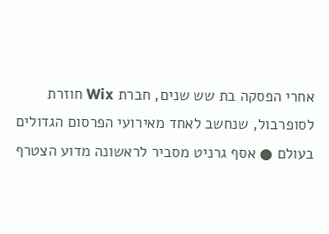אחרי הפסקה בת שש שנים, חברת Wix חוזרת לסופרבול, שנחשב לאחד מאירועי הפרסום הגדולים בעולם ● אסף גרניט מסביר לראשונה מדוע הצטרף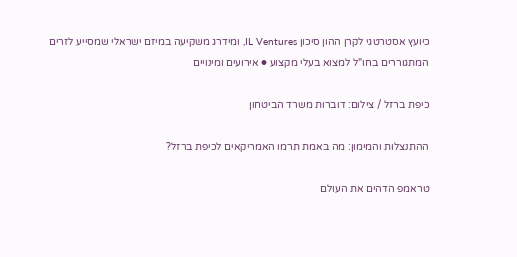כיועץ אסטרטגי לקרן ההון סיכון IL Ventures, ומידרג משקיעה במיזם ישראלי שמסייע לזרים המתגוררים בחו"ל למצוא בעלי מקצוע ● אירועים ומינויים

כיפת ברזל / צילום: דוברות משרד הביטחון

ההתנצלות והמימון: מה באמת תרמו האמריקאים לכיפת ברזל?

טראמפ הדהים את העולם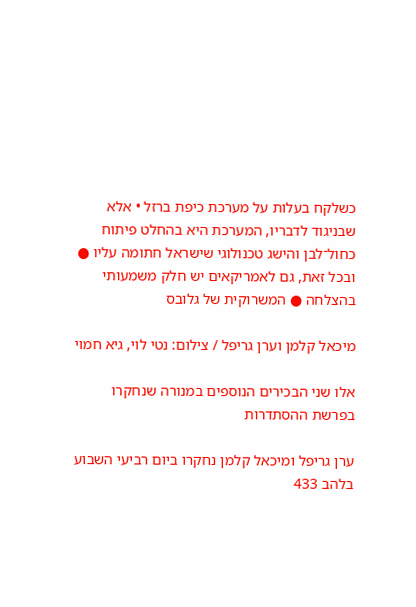כשלקח בעלות על מערכת כיפת ברזל • אלא שבניגוד לדבריו, המערכת היא בהחלט פיתוח כחול־לבן והישג טכנולוגי שישראל חתומה עליו ● ובכל זאת, גם לאמריקאים יש חלק משמעותי בהצלחה ● המשרוקית של גלובס

מיכאל קלמן וערן גריפל / צילום: נטי לוי, גיא חמוי

אלו שני הבכירים הנוספים במנורה שנחקרו בפרשת ההסתדרות

ערן גריפל ומיכאל קלמן נחקרו ביום רביעי השבוע בלהב 433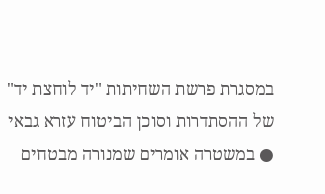במסגרת פרשת השחיתות "יד לוחצת יד" של ההסתדרות וסוכן הביטוח עזרא גבאי ● במשטרה אומרים שמנורה מבטחים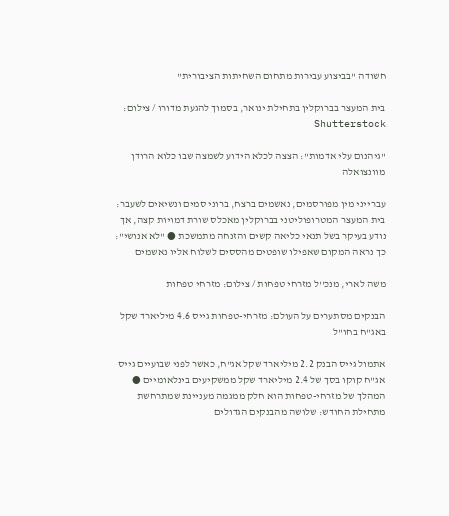חשודה "בביצוע עבירות מתחום השחיתות הציבורית"

בית המעצר בברוקלין בתחילת ינואר, בסמוך להגעת מדורו / צילום: Shutterstock

"גיהנום עלי אדמות": הצצה לכלא הידוע לשמצה שבו כלוא הרודן מוונצואלה

עברייני מין מפורסמים, נאשמים ברצח, ברוני סמים ונשיאים לשעבר: בית המעצר המטרופוליטני בברוקלין מאכלס שורת דמויות קצה, אך נודע בעיקר בשל תנאי כליאה קשים והזנחה מתמשכת ● "לא אנושי": כך נראה המקום שאפילו שופטים מהססים לשלוח אליו נאשמים

משה לארי, מנכ''ל מזרחי טפחות / צילום: מזרחי טפחות

הבנקים מסתערים על העולם: מזרחי-טפחות גייס 4.6 מיליארד שקל באג"ח בחו"ל

אתמול גייס הבנק 2.2 מיליארד שקל אג"ח, כאשר לפני שבועיים גייס אג"ח קוקו בסך של 2.4 מיליארד שקל ממשקיעים בינלאומיים ● המהלך של מזרחי-טפחות הוא חלק ממגמה מעניינת שמתרחשת מתחילת החודש: שלושה מהבנקים הגדולים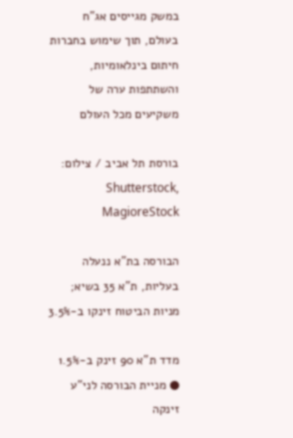במשק מגייסים אג"ח בעולם, תוך שימוש בחברות חיתום בינלאומיות, והשתתפות ערה של משקיעים מכל העולם

בורסת תל אביב / צילום: Shutterstock, MagioreStock

הבורסה בת"א ננעלה בעליות, ת"א 35 בשיא; מניות הביטוח זינקו ב-3.5%

מדד ת"א 90 זינק ב-1.5% ● מניית הבורסה לני"ע זינקה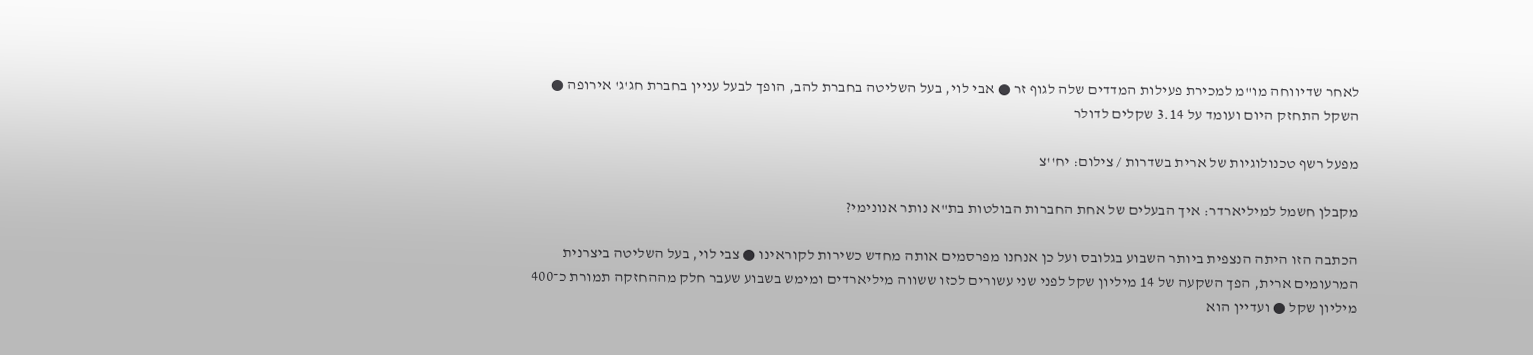לאחר שדיווחה מו"מ למכירת פעילות המדדים שלה לגוף זר ● אבי לוי, בעל השליטה בחברת להב, הופך לבעל עניין בחברת חג'ג' אירופה ● השקל התחזק היום ועומד על 3.14 שקלים לדולר

מפעל רשף טכנולוגיות של ארית בשדרות / צילום: יח''צ

מקבלן חשמל למיליארדר: איך הבעלים של אחת החברות הבולטות בת"א נותר אנונימי?

הכתבה הזו היתה הנצפית ביותר השבוע בגלובס ועל כן אנחנו מפרסמים אותה מחדש כשירות לקוראינו ● צבי לוי, בעל השליטה ביצרנית המרעומים ארית, הפך השקעה של 14 מיליון שקל לפני שני עשורים לכזו ששווה מיליארדים ומימש בשבוע שעבר חלק מההחזקה תמורת כ־400 מיליון שקל ● ועדיין הוא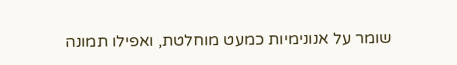שומר על אנונימיות כמעט מוחלטת, ואפילו תמונה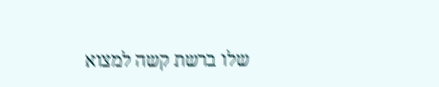שלו ברשת קשה למצוא